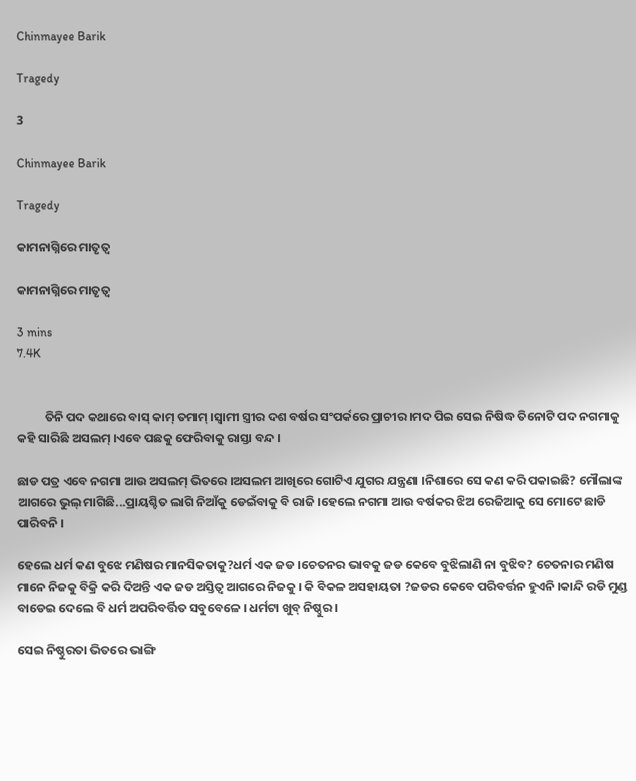Chinmayee Barik

Tragedy

3

Chinmayee Barik

Tragedy

କାମନାଗ୍ନିରେ ମାତୃତ୍ୱ

କାମନାଗ୍ନିରେ ମାତୃତ୍ୱ

3 mins
7.4K


          ତିନି ପଦ କଥାରେ ବାସ୍ କାମ୍ ତମାମ୍ ।ସ୍ୱାମୀ ସ୍ତ୍ରୀର ଦଶ ବର୍ଷର ସଂପର୍କରେ ପ୍ରାଚୀର ।ମଦ ପିଇ ସେଇ ନିଷିଦ୍ଧ ତିନୋଟି ପଦ ନଗମାକୁ କହି ସାରିଛି ଅସଲମ୍ ।ଏବେ ପଛକୁ ଫେରିବାକୁ ରାସ୍ତା ବନ୍ଦ ।

ଛାଡ ପତ୍ର ଏବେ ନଗମା ଆଉ ଅସଲମ୍ ଭିତରେ ।ଅସଲମ ଆଖିରେ ଗୋଟିଏ ଯୁଗର ଯନ୍ତ୍ରଣା ।ନିଶାରେ ସେ କଣ କରି ପକାଇଛି? ମୌଲାଙ୍କ ଆଗରେ ଭୁଲ୍ ମାଗିଛି...ପ୍ରାୟଶ୍ଚିତ ଲାଗି ନିଆଁକୁ ଡେଇଁବାକୁ ବି ରାଜି ।ହେଲେ ନଗମା ଆଉ ବର୍ଷକର ଝିଅ ରେଜିଆକୁ ସେ ମୋଟେ ଛାଡି ପାରିବନି ।

ହେଲେ ଧର୍ମ କଣ ବୁଝେ ମଣିଷର ମାନସିକତାକୁ?ଧର୍ମ ଏକ ଜଡ ।ଚେତନର ଭାବକୁ ଜଡ କେବେ ବୁଝିଲାଣି ନା ବୁଝିବ? ଚେତନାର ମଣିଷ ମାନେ ନିଜକୁ ବିକ୍ରି କରି ଦିଅନ୍ତି ଏକ ଜଡ ଅସ୍ତିତ୍ୱ ଆଗରେ ନିଜକୁ । କି ବିକଳ ଅସହାୟତା ?ଜଡର କେବେ ପରିବର୍ତ୍ତନ ହୁଏନି ।କାନ୍ଦି ରଡି ମୁଣ୍ଡ ବାଡେଇ ଦେଲେ ବି ଧର୍ମ ଅପରିବର୍ତ୍ତିତ ସବୁବେଳେ । ଧର୍ମଟା ଖୁବ୍ ନିଷ୍ଠୁର ।

ସେଇ ନିଷ୍ଠୁରତା ଭିତରେ ଭାଙ୍ଗି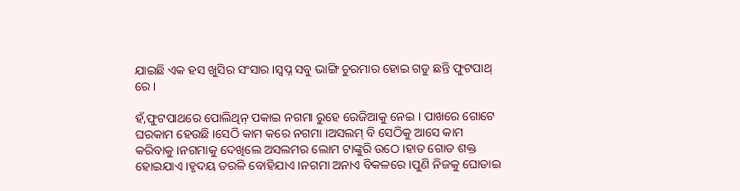ଯାଇଛି ଏକ ହସ ଖୁସିର ସଂସାର ।ସ୍ୱପ୍ନ ସବୁ ଭାଙ୍ଗି ଚୁରମାର ହୋଇ ଗଡୁ ଛନ୍ତି ଫୁଟପାଥ୍ ରେ ।

ହଁ,ଫୁଟପାଥରେ ପୋଲିଥିନ୍ ପକାଇ ନଗମା ରୁହେ ରେଜିଆକୁ ନେଇ । ପାଖରେ ଗୋଟେ ଘରକାମ ହେଉଛି ।ସେଠି କାମ କରେ ନଗମା ।ଅସଲମ୍ ବି ସେଠିକୁ ଆସେ କାମ କରିବାକୁ ।ନଗମାକୁ ଦେଖିଲେ ଅସଲମର ଲୋମ ଟାଙ୍କୁରି ଉଠେ ।ହାତ ଗୋଡ ଶକ୍ତ ହୋଇଯାଏ ।ହୃଦୟ ତରଳି ବୋହିଯାଏ ।ନଗମା ଅନାଏ ବିକଳରେ ।ପୁଣି ନିଜକୁ ଘୋଡାଇ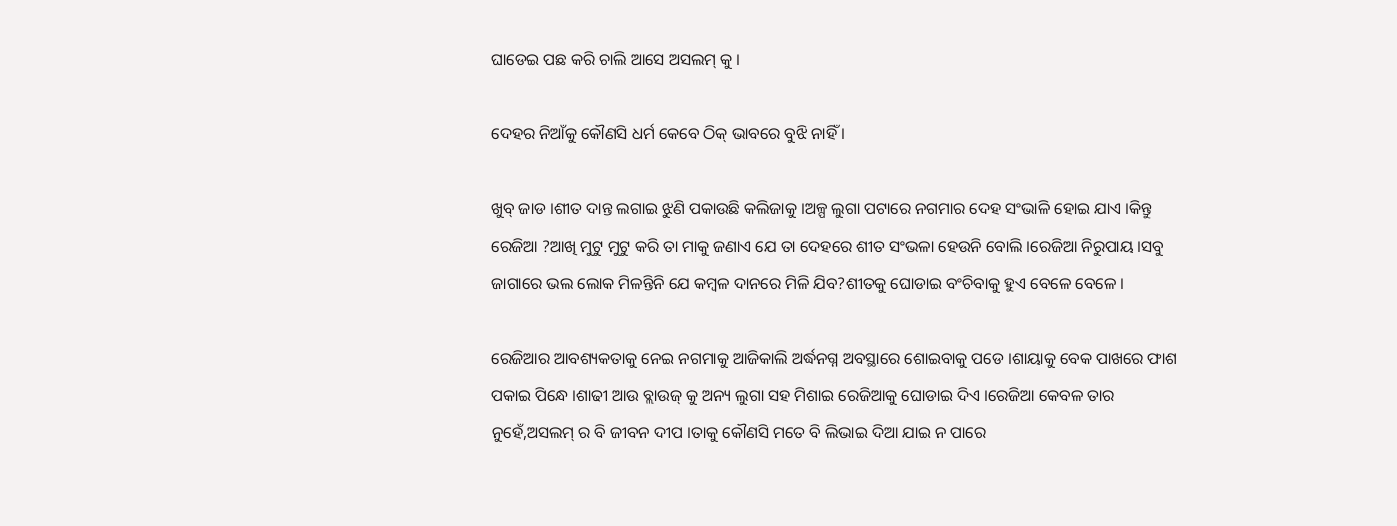ଘାଡେଇ ପଛ କରି ଚାଲି ଆସେ ଅସଲମ୍ କୁ ।

ଦେହର ନିଆଁକୁ କୌଣସି ଧର୍ମ କେବେ ଠିକ୍ ଭାବରେ ବୁଝି ନାହିଁ ।

ଖୁବ୍ ଜାଡ ।ଶୀତ ଦାନ୍ତ ଲଗାଇ ଝୁଣି ପକାଉଛି କଲିଜାକୁ ।ଅଳ୍ପ ଲୁଗା ପଟାରେ ନଗମାର ଦେହ ସଂଭାଳି ହୋଇ ଯାଏ ।କିନ୍ତୁ ରେଜିଆ ?ଆଖି ମୁଟୁ ମୁଟୁ କରି ତା ମାକୁ ଜଣାଏ ଯେ ତା ଦେହରେ ଶୀତ ସଂଭଳା ହେଉନି ବୋଲି ।ରେଜିଆ ନିରୁପାୟ ।ସବୁ ଜାଗାରେ ଭଲ ଲୋକ ମିଳନ୍ତିନି ଯେ କମ୍ବଳ ଦାନରେ ମିଳି ଯିବ?ଶୀତକୁ ଘୋଡାଇ ବଂଚିବାକୁ ହୁଏ ବେଳେ ବେଳେ ।

ରେଜିଆର ଆବଶ୍ୟକତାକୁ ନେଇ ନଗମାକୁ ଆଜିକାଲି ଅର୍ଦ୍ଧନଗ୍ନ ଅବସ୍ଥାରେ ଶୋଇବାକୁ ପଡେ ।ଶାୟାକୁ ବେକ ପାଖରେ ଫାଶ ପକାଇ ପିନ୍ଧେ ।ଶାଢୀ ଆଉ ବ୍ଲାଉଜ୍ କୁ ଅନ୍ୟ ଲୁଗା ସହ ମିଶାଇ ରେଜିଆକୁ ଘୋଡାଇ ଦିଏ ।ରେଜିଆ କେବଳ ତାର ନୁହେଁ,ଅସଲମ୍ ର ବି ଜୀବନ ଦୀପ ।ତାକୁ କୌଣସି ମତେ ବି ଲିଭାଇ ଦିଆ ଯାଇ ନ ପାରେ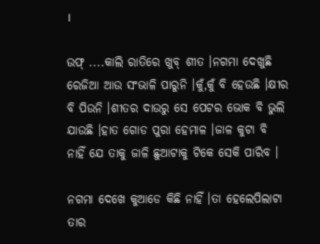।

ଉଫ୍ ....କାଲି ରାତିରେ ଖୁବ୍ ଶୀତ ।ନଗମା ଦେଖୁଛି ରେଜିଆ ଆଉ ସଂଭାଳି ପାରୁନି ।କୁଁ,କୁଁ ବି ହେଉଛି ।କ୍ଷୀର ବି ପିଉନି ।ଶୀତର ଦାଉରୁ ସେ ପେଟର ଭୋକ ବି ଭୁଲି ଯାଉଛି ।ହାତ ଗୋଡ ପୁରା ହେମାଳ ।ଜାଳ କୁଟା ବି ନାହିଁ ଯେ ତାକୁ ଜାଳି ଛୁଆଟାକୁ ଟିକେ ସେକି ପାରିବ ।

ନଗମା ଦେଖେ କୁଆଡେ କିଛି ନାହିଁ ।ତା ହେଲେପିଲାଟା ତାର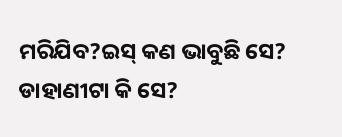ମରିଯିବ?ଇସ୍ କଣ ଭାବୁଛି ସେ? ଡାହାଣୀଟା କି ସେ?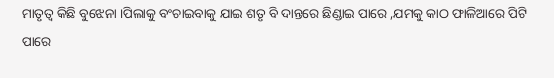ମାତୃତ୍ୱ କିଛି ବୁଝେନା ।ପିଲାକୁ ବଂଚାଇବାକୁ ଯାଇ ଶତୃ ବି ଦାନ୍ତରେ ଛିଣ୍ଡାଇ ପାରେ ,ଯମକୁ କାଠ ଫାଳିଆରେ ପିଟି ପାରେ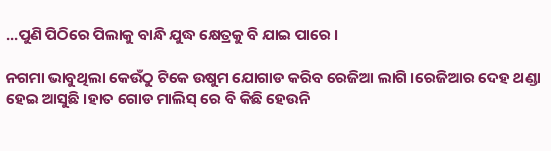...ପୁଣି ପିଠିରେ ପିଲାକୁ ବାନ୍ଧି ଯୁଦ୍ଧ କ୍ଷେତ୍ରକୁ ବି ଯାଇ ପାରେ ।

ନଗମା ଭାବୁଥିଲା କେଉଁଠୁ ଟିକେ ଉଷୁମ ଯୋଗାଡ କରିବ ରେଜିଆ ଲାଗି ।ରେଜିଆର ଦେହ ଥଣ୍ଡା ହେଇ ଆସୁଛି ।ହାତ ଗୋଡ ମାଲିସ୍ ରେ ବି କିଛି ହେଉନି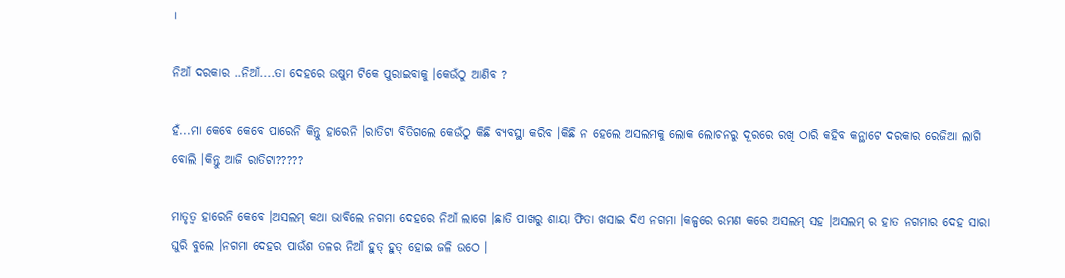।

ନିଆଁ ଦରକାର ..ନିଆଁ....ତା ଦେହରେ ଉଷୁମ ଟିକେ ପୁରାଇବାକୁ ।କେଉଁଠୁ ଆଣିବ ?

ହଁ...ମା କେବେ କେବେ ପାରେନି କିନ୍ତୁ ହାରେନି ।ରାତିଟା ବିତିଗଲେ କେଉଁଠୁ କିଛି ବ୍ୟବସ୍ଥା କରିବ ।କିଛି ନ ହେଲେ ଅସଲମକୁ ଲୋକ ଲୋଚନରୁ ଦୂରରେ ରଖି ଠାରି କହିବ କନ୍ଥାଟେ ଦରକାର ରେଜିଆ ଲାଗି ବୋଲି ।କିନ୍ତୁ ଆଜି ରାତିଟା?????

ମାତୃତ୍ୱ ହାରେନି କେବେ ।ଅସଲମ୍ କଥା ଭାବିଲେ ନଗମା ଦେହରେ ନିଆଁ ଲାଗେ ।ଛାତି ପାଖରୁ ଶାୟା ଫିତା ଖସାଇ ଦିଏ ନଗମା ।କଳ୍ପରେ ରମଣ କରେ ଅସଲମ୍ ସହ ।ଅସଲମ୍ ର ହାତ ନଗମାର ଦେହ ସାରା ଘୁରି ବୁଲେ ।ନଗମା ଦେହର ପାଉଁଶ ତଳର ନିଆଁ ହୁତ୍ ହୁତ୍ ହୋଇ ଜଳି ଉଠେ ।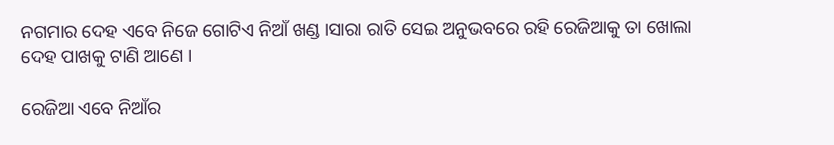ନଗମାର ଦେହ ଏବେ ନିଜେ ଗୋଟିଏ ନିଆଁ ଖଣ୍ଡ ।ସାରା ରାତି ସେଇ ଅନୁଭବରେ ରହି ରେଜିଆକୁ ତା ଖୋଲା ଦେହ ପାଖକୁ ଟାଣି ଆଣେ ।

ରେଜିଆ ଏବେ ନିଆଁର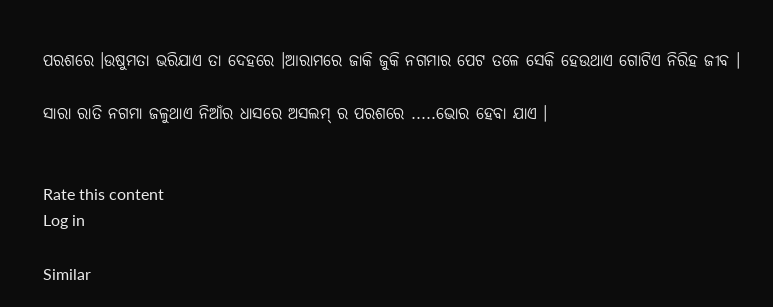ପରଶରେ ।ଉଷୁମତା ଭରିଯାଏ ତା ଦେହରେ ।ଆରାମରେ ଜାକି ଜୁକି ନଗମାର ପେଟ ତଳେ ସେକି ହେଉଥାଏ ଗୋଟିଏ ନିରିହ ଜୀବ ।

ସାରା ରାତି ନଗମା ଜଳୁଥାଏ ନିଆଁର ଧାସରେ ଅସଲମ୍ ର ପରଶରେ .....ଭୋର ହେବା ଯାଏ ।


Rate this content
Log in

Similar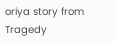oriya story from Tragedy